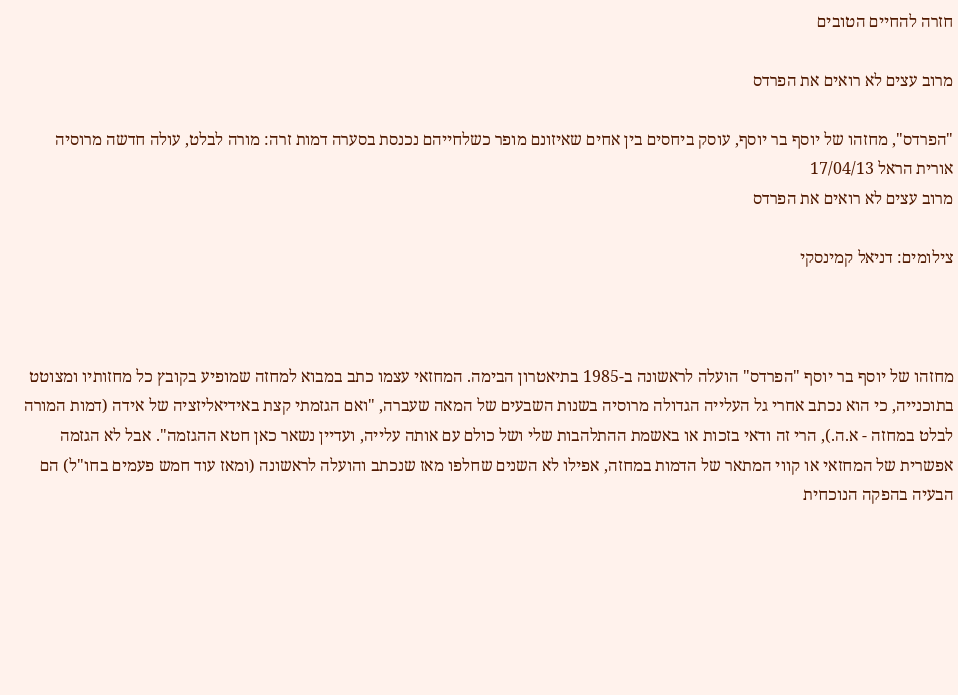חזרה להחיים הטובים

מרוב עצים לא רואים את הפרדס

"הפרדס", מחזהו של יוסף בר יוסף, עוסק ביחסים בין אחים שאיזונם מופר כשלחייהם נכנסת בסערה דמות זרה: מורה לבלט, עולה חדשה מרוסיה
אורית הראל 17/04/13
מרוב עצים לא רואים את הפרדס

צילומים: דניאל קמינסקי



מחזהו של יוסף בר יוסף "הפרדס" הועלה לראשונה ב-1985 בתיאטרון הבימה. המחזאי עצמו כתב במבוא למחזה שמופיע בקובץ כל מחזותיו ומצוטט בתוכנייה, כי הוא נכתב אחרי גל העלייה הגדולה מרוסיה בשנות השבעים של המאה שעברה, "ואם הגזמתי קצת באידיאליזציה של אידה (דמות המורה לבלט במחזה - א.ה.), הרי זה ודאי בזכות או באשמת ההתלהבות שלי ושל כולם עם אותה עלייה, ועדיין נשאר כאן חטא ההגזמה". אבל לא הגזמה אפשרית של המחזאי או קווי המתאר של הדמות במחזה, אפילו לא השנים שחלפו מאז שנכתב והועלה לראשונה (ומאז עוד חמש פעמים בחו"ל) הם הבעיה בהפקה הנוכחית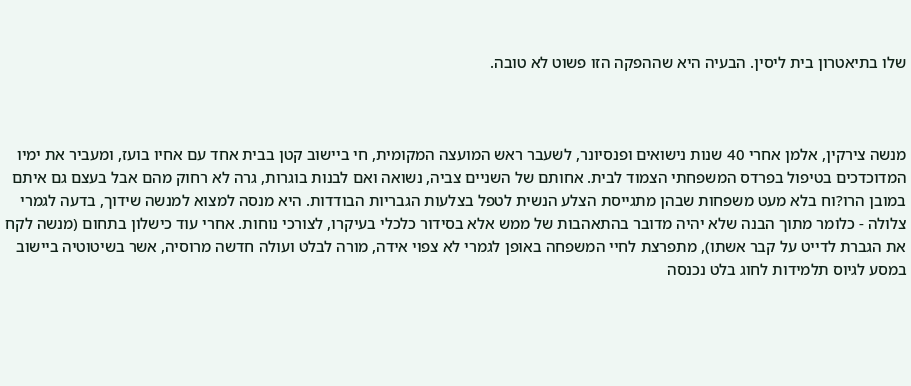שלו בתיאטרון בית ליסין. הבעיה היא שההפקה הזו פשוט לא טובה.



מנשה צירקין, אלמן אחרי 40 שנות נישואים ופנסיונר, לשעבר ראש המועצה המקומית, חי ביישוב קטן בבית אחד עם אחיו בועז, ומעביר את ימיו המדוכדכים בטיפול בפרדס המשפחתי הצמוד לבית. אחותם של השניים צביה, נשואה ואם לבנות בוגרות, גרה לא רחוק מהם אבל בעצם גם איתם במובן הרו?וח בלא מעט משפחות שבהן מתגייסת הצלע הנשית לטפל בצלעות הגבריות הבודדות. היא מנסה למצוא למנשה שידוך, בדעה לגמרי צלולה - כלומר מתוך הבנה שלא יהיה מדובר בהתאהבות של ממש אלא בסידור כלכלי בעיקרו, לצורכי נוחות. אחרי עוד כישלון בתחום (מנשה לקח את הגברת לדייט על קבר אשתו), מתפרצת לחיי המשפחה באופן לגמרי לא צפוי אידה, מורה לבלט ועולה חדשה מרוסיה, אשר בשיטוטיה ביישוב במסע לגיוס תלמידות לחוג בלט נכנסה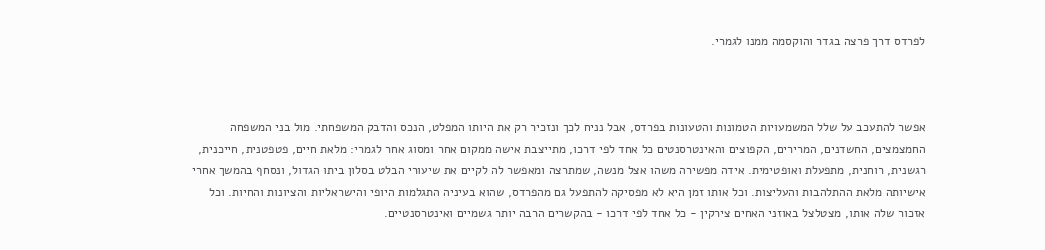לפרדס דרך פרצה בגדר והוקסמה ממנו לגמרי.



אפשר להתעכב על שלל המשמעויות הטמונות והטעונות בפרדס, אבל נניח לכך ונזכיר רק את היותו המפלט, הנכס והדבק המשפחתי. מול בני המשפחה החמצמצים, החשדנים, המרירים, הקפוצים והאינטרסנטים כל אחד לפי דרכו, מתייצבת אישה ממקום אחר ומסוג אחר לגמרי: מלאת חיים, פטפטנית, חייכנית, רגשנית, רוחנית, מתפעלת ואופטימית. אידה מפשירה משהו אצל מנשה, שמתרצה ומאפשר לה לקיים את שיעורי הבלט בסלון ביתו הגדול, ונסחף בהמשך אחרי אישיותה מלאת ההתלהבות והעליצות. וכל אותו זמן היא לא מפסיקה להתפעל גם מהפרדס, שהוא בעיניה התגלמות היופי והישראליות והציונות והחיות. וכל אזכור שלה אותו, מצטלצל באוזני האחים צירקין - כל אחד לפי דרכו - בהקשרים הרבה יותר גשמיים ואינטרסנטיים.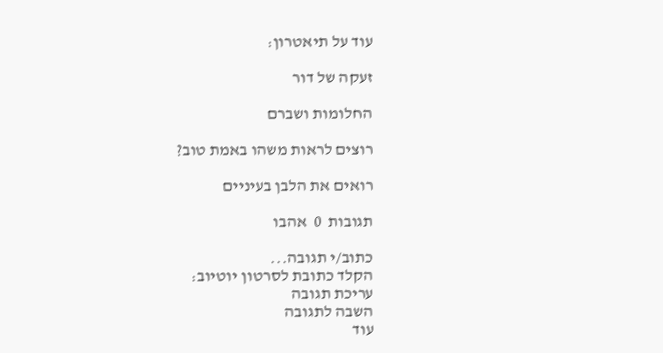עוד על תיאטרון:

זעקה של דור

החלומות ושברם

רוצים לראות משהו באמת טוב?

רואים את הלבן בעיניים

תגובות  0  אהבו

כתוב/י תגובה...
הקלד כתובת לסרטון יוטיוב:
עריכת תגובה
השבה לתגובה
עוד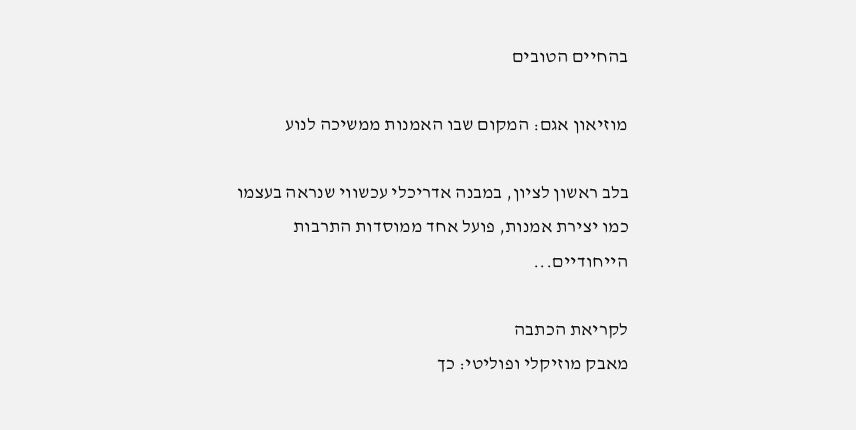בהחיים הטובים

מוזיאון אגם: המקום שבו האמנות ממשיכה לנוע

בלב ראשון לציון, במבנה אדריכלי עכשווי שנראה בעצמו כמו יצירת אמנות, פועל אחד ממוסדות התרבות הייחודיים...

לקריאת הכתבה
מאבק מוזיקלי ופוליטי: כך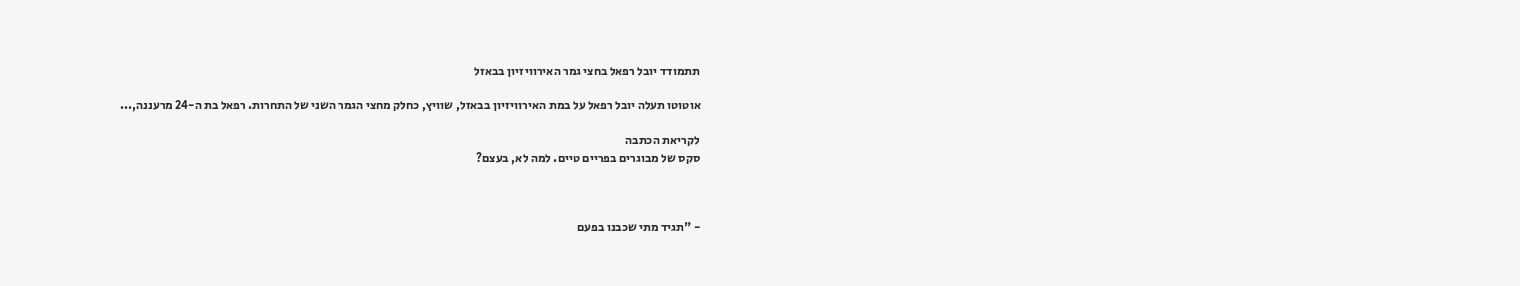תתמודד יובל רפאל בחצי גמר האירוויזיון בבאזל

אוטוטו תעלה יובל רפאל על במת האירוויזיון בבאזל, שוויץ, כחלק מחצי הגמר השני של התחרות. רפאל בת ה-24 מרעננה,...

לקריאת הכתבה
סקס של מבוגרים בפריים טיים. למה לא, בעצם?



- "תגיד מתי שכבנו בפעם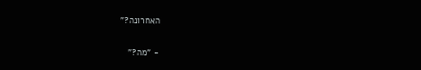האחרונה?"

- "מה?"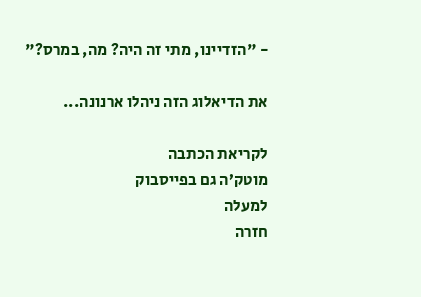- "הזדיינו, מתי זה היה? מה, במרס?"

את הדיאלוג הזה ניהלו ארנונה...

לקריאת הכתבה
מוטק’ה גם בפייסבוק
למעלה
חזרה